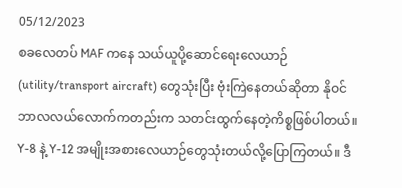05/12/2023
စခလေတပ် MAF ကနေ သယ်ယူပို့ဆောင်ရေးလေယာဉ် (utility/transport aircraft) တွေသုံးပြီး ဗုံးကြဲနေတယ်ဆိုတာ နိုဝင်ဘာလလယ်လောက်ကတည်းက သတင်းထွက်နေတဲ့ကိစ္စဖြစ်ပါတယ်။
Y-8 နဲ့ Y-12 အမျိုးအစားလေယာဉ်တွေသုံးတယ်လို့ပြောကြတယ်။ ဒီ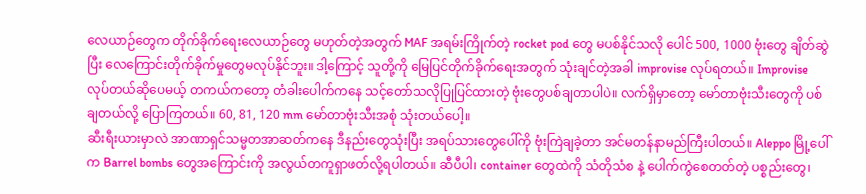လေယာဉ်တွေက တိုက်ခိုက်ရေးလေယာဉ်တွေ မဟုတ်တဲ့အတွက် MAF အရမ်းကြိုက်တဲ့ rocket pod တွေ မပစ်နိုင်သလို ပေါင် 500, 1000 ဗုံးတွေ ချိတ်ဆွဲပြီး လေကြောင်းတိုက်ခိုက်မှုတွေမလုပ်နိုင်ဘူး။ ဒါ့ကြောင့် သူတို့ကို မြေပြင်တိုက်ခိုက်ရေးအတွက် သုံးချင်တဲ့အခါ improvise လုပ်ရတယ်။ Improvise လုပ်တယ်ဆိုပေမယ့် တကယ်ကတော့ တံခါးပေါက်ကနေ သင့်တော်သလိုပြုပြင်ထားတဲ့ ဗုံးတွေပစ်ချတာပါပဲ။ လက်ရှိမှာတော့ မော်တာဗုံးသီးတွေကို ပစ်ချတယ်လို့ ပြောကြတယ်။ 60, 81, 120 mm မော်တာဗုံးသီးအစုံ သုံးတယ်ပေါ့။
ဆီးရီးယားမှာလဲ အာဏာရှင်သမ္မတအာဆတ်ကနေ ဒီနည်းတွေသုံးပြီး အရပ်သားတွေပေါ်ကို ဗုံးကြဲချခဲ့တာ အင်မတန်နာမည်ကြီးပါတယ်။ Aleppo မြို့ပေါ်က Barrel bombs တွေအကြောင်းကို အလွယ်တကူရှာဖတ်လို့ရပါတယ်။ ဆီပီပါ၊ container တွေထဲကို သံတိုသံစ နဲ့ ပေါက်ကွဲစေတတ်တဲ့ ပစ္စည်းတွေ၊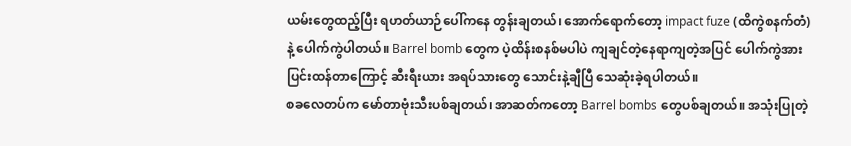ယမ်းတွေထည့်ပြီး ရဟတ်ယာဉ်ပေါ်ကနေ တွန်းချတယ်၊ အောက်ရောက်တော့ impact fuze (ထိကွဲစနက်တံ) နဲ့ ပေါက်ကွဲပါတယ်။ Barrel bomb တွေက ပဲ့ထိန်းစနစ်မပါပဲ ကျချင်တဲ့နေရာကျတဲ့အပြင် ပေါက်ကွဲအားပြင်းထန်တာကြောင့် ဆီးရီးယား အရပ်သားတွေ သောင်းနဲ့ချီပြီ သေဆုံးခဲ့ရပါတယ်။
စခလေတပ်က မော်တာဗုံးသီးပစ်ချတယ်၊ အာဆတ်ကတော့ Barrel bombs တွေပစ်ချတယ်။ အသုံးပြုတဲ့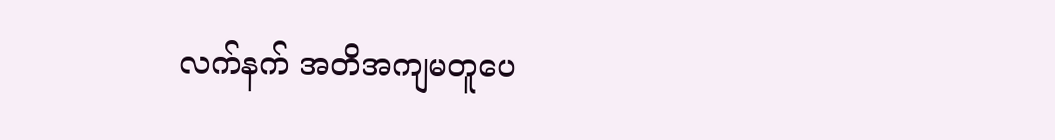လက်နက် အတိအကျမတူပေ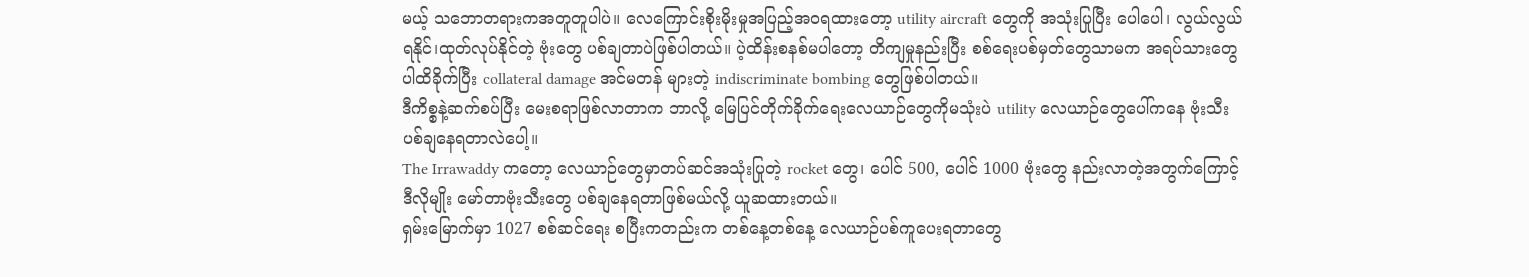မယ့် သဘောတရားကအတူတူပါပဲ။ လေကြောင်းစိုးမိုးမှုအပြည့်အဝရထားတော့ utility aircraft တွေကို အသုံးပြုပြီး ပေါပေါ၊ လွယ်လွယ် ရနိုင်၊ထုတ်လုပ်နိုင်တဲ့ ဗုံးတွေ ပစ်ချတာပဲဖြစ်ပါတယ်။ ပဲ့ထိန်းစနစ်မပါတော့ တိကျမှုနည်းပြီး စစ်ရေးပစ်မှတ်တွေသာမက အရပ်သားတွေပါထိခိုက်ပြီး collateral damage အင်မတန် များတဲ့ indiscriminate bombing တွေဖြစ်ပါတယ်။
ဒီကိစ္စနဲ့ဆက်စပ်ပြီး မေးစရာဖြစ်လာတာက ဘာလို့ မြေပြင်တိုက်ခိုက်ရေးလေယာဉ်တွေကိုမသုံးပဲ utility လေယာဉ်တွေပေါ်ကနေ ဗုံးသီးပစ်ချနေရတာလဲပေါ့။
The Irrawaddy ကတော့ လေယာဉ်တွေမှာတပ်ဆင်အသုံးပြုတဲ့ rocket တွေ၊ ပေါင် 500, ပေါင် 1000 ဗုံးတွေ နည်းလာတဲ့အတွက်ကြောင့် ဒီလိုမျိုး မော်တာဗုံးသီးတွေ ပစ်ချနေရတာဖြစ်မယ်လို့ ယူဆထားတယ်။
ရှမ်းမြောက်မှာ 1027 စစ်ဆင်ရေး စပြီးကတည်းက တစ်နေ့တစ်နေ့ လေယာဉ်ပစ်ကူပေးရတာတွေ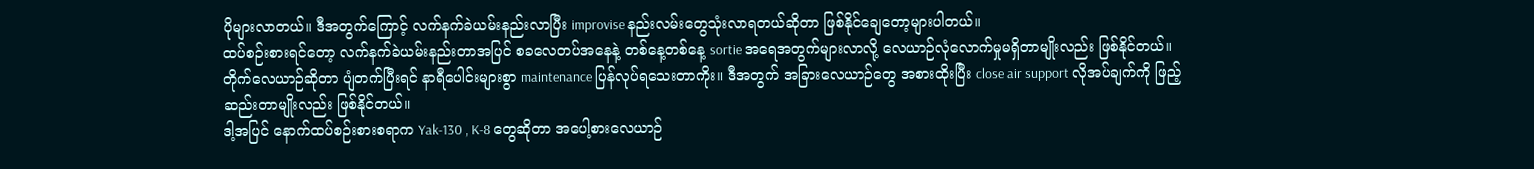ပိုများလာတယ်။ ဒီအတွက်ကြောင့် လက်နက်ခဲယမ်းနည်းလာပြီး improvise နည်းလမ်းတွေသုံးလာရတယ်ဆိုတာ ဖြစ်နိုင်ချေတော့များပါတယ်။
ထပ်စဉ်းစားရင်တော့ လက်နက်ခဲယမ်းနည်းတာအပြင် စခလေတပ်အနေနဲ့ တစ်နေ့တစ်နေ့ sortie အရေအတွက်များလာလို့ လေယာဉ်လုံလောက်မှုမရှိတာမျိုးလည်း ဖြစ်နိုင်တယ်။ တိုက်လေယာဉ်ဆိုတာ ပျံတက်ပြီးရင် နာရီပေါင်းများစွာ maintenance ပြန်လုပ်ရသေးတာကိုး။ ဒီအတွက် အခြားလေယာဉ်တွေ အစားထိုးပြီး close air support လိုအပ်ချက်ကို ဖြည့်ဆည်းတာမျိုးလည်း ဖြစ်နိုင်တယ်။
ဒါ့အပြင် နောက်ထပ်စဉ်းစားစရာက Yak-130 , K-8 တွေဆိုတာ အပေါ့စားလေယာဉ်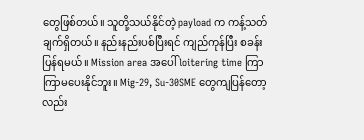တွေဖြစ်တယ်။ သူတို့သယ်နိုင်တဲ့ payload က ကန့်သတ်ချက်ရှိတယ်။ နည်းနည်းပစ်ပြီးရင် ကျည်ကုန်ပြီး စခန်းပြန်ရမယ်။ Mission area အပေါ် loitering time ကြာကြာမပေးနိုင်ဘူး။ Mig-29, Su-30SME တွေကျပြန်တော့လည်း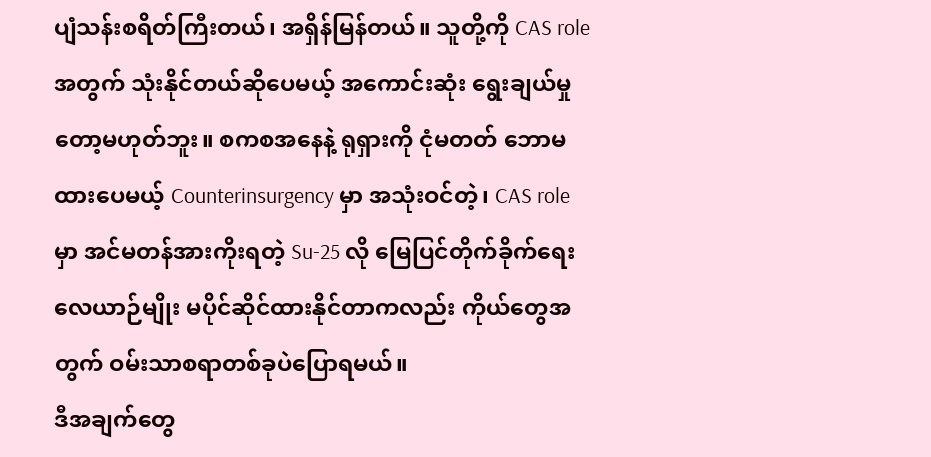ပျံသန်းစရိတ်ကြီးတယ်၊ အရှိန်မြန်တယ်။ သူတို့ကို CAS role အတွက် သုံးနိုင်တယ်ဆိုပေမယ့် အကောင်းဆုံး ရွေးချယ်မှုတော့မဟုတ်ဘူး။ စကစအနေနဲ့ ရုရှားကို ငုံမတတ် ဘောမထားပေမယ့် Counterinsurgency မှာ အသုံးဝင်တဲ့၊ CAS role မှာ အင်မတန်အားကိုးရတဲ့ Su-25 လို မြေပြင်တိုက်ခိုက်ရေးလေယာဉ်မျိုး မပိုင်ဆိုင်ထားနိုင်တာကလည်း ကိုယ်တွေအတွက် ဝမ်းသာစရာတစ်ခုပဲပြောရမယ်။
ဒီအချက်တွေ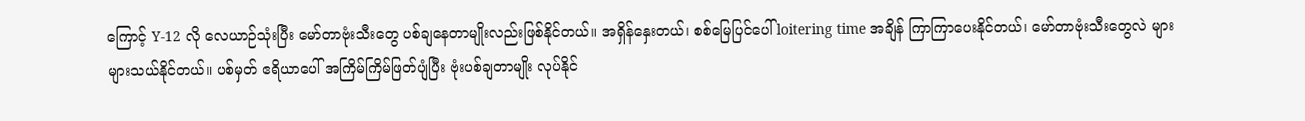ကြောင့် Y-12 လို လေယာဉ်သုံးပြီး မော်တာဗုံးသီးတွေ ပစ်ချနေတာမျိုးလည်းဖြစ်နိုင်တယ်။ အရှိန်နှေးတယ်၊ စစ်မြေပြင်ပေါ် loitering time အချိန် ကြာကြာပေးနိုင်တယ်၊ မော်တာဗုံးသီးတွေလဲ များများသယ်နိုင်တယ်။ ပစ်မှတ် ဧရိယာပေါ် အကြိမ်ကြိမ်ဖြတ်ပျံပြီး ဗုံးပစ်ချတာမျိုး လုပ်နိုင်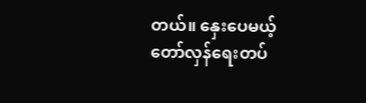တယ်။ နှေးပေမယ့် တော်လှန်ရေးတပ်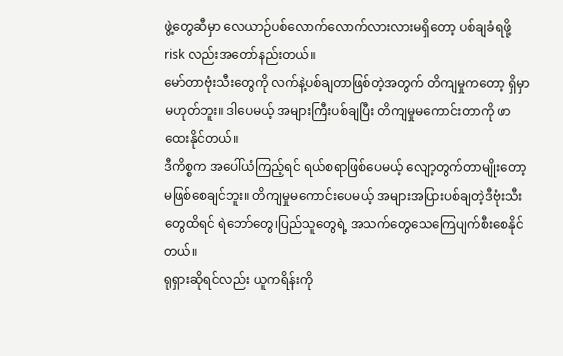ဖွဲ့တွေဆီမှာ လေယာဉ်ပစ်လောက်လောက်လားလားမရှိတော့ ပစ်ချခံရဖို့ risk လည်းအတော်နည်းတယ်။
မော်တာဗုံးသီးတွေကို လက်နဲ့ပစ်ချတာဖြစ်တဲ့အတွက် တိကျမှုကတော့ ရှိမှာမဟုတ်ဘူး။ ဒါပေမယ့် အများကြီးပစ်ချပြီး တိကျမှုမကောင်းတာကို ဖာထေးနိုင်တယ်။
ဒီကိစ္စက အပေါ်ယံကြည့်ရင် ရယ်စရာဖြစ်ပေမယ့် လျော့တွက်တာမျိုးတော့ မဖြစ်စေချင်ဘူး။ တိကျမှုမကောင်းပေမယ့် အများအပြားပစ်ချတဲ့ဒီဗုံးသီးတွေထိရင် ရဲဘော်တွေ၊ပြည်သူတွေရဲ့ အသက်တွေသေကြေပျက်စီးစေနိုင်တယ်။
ရုရှားဆိုရင်လည်း ယူကရိန်းကို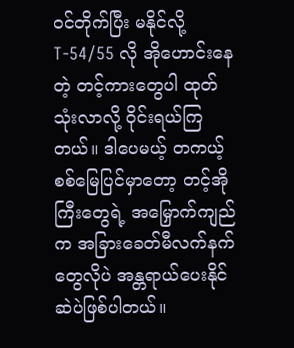ဝင်တိုက်ပြီး မနိုင်လို့ T-54/55 လို အိုဟောင်းနေတဲ့ တင့်ကားတွေပါ ထုတ်သုံးလာလို့ ဝိုင်းရယ်ကြတယ်။ ဒါပေမယ့် တကယ့်စစ်မြေပြင်မှာတော့ တင့်အိုကြီးတွေရဲ့ အမြှောက်ကျည်က အခြားခေတ်မီလက်နက်တွေလိုပဲ အန္တရာယ်ပေးနိုင်ဆဲပဲဖြစ်ပါတယ်။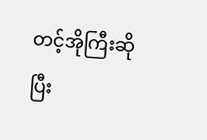တင့်အိုကြီးဆိုပြီး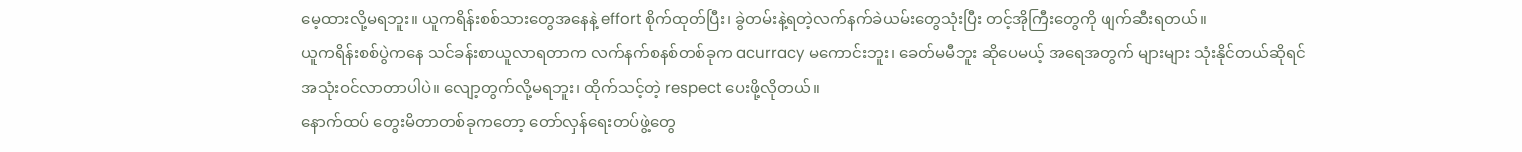မေ့ထားလို့မရဘူး။ ယူကရိန်းစစ်သားတွေအနေနဲ့ effort စိုက်ထုတ်ပြီး၊ ခွဲတမ်းနဲ့ရတဲ့လက်နက်ခဲယမ်းတွေသုံးပြီး တင့်အိုကြီးတွေကို ဖျက်ဆီးရတယ်။
ယူကရိန်းစစ်ပွဲကနေ သင်ခန်းစာယူလာရတာက လက်နက်စနစ်တစ်ခုက acurracy မကောင်းဘူး၊ ခေတ်မမီဘူး ဆိုပေမယ့် အရေအတွက် များများ သုံးနိုင်တယ်ဆိုရင် အသုံးဝင်လာတာပါပဲ။ လျော့တွက်လို့မရဘူး၊ ထိုက်သင့်တဲ့ respect ပေးဖို့လိုတယ်။
နောက်ထပ် တွေးမိတာတစ်ခုကတော့ တော်လှန်ရေးတပ်ဖွဲ့တွေ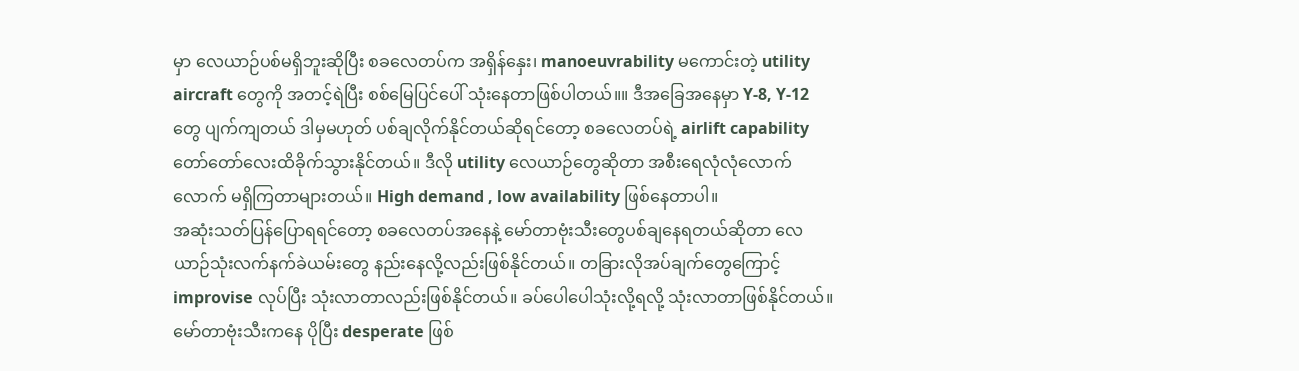မှာ လေယာဉ်ပစ်မရှိဘူးဆိုပြီး စခလေတပ်က အရှိန်နှေး၊ manoeuvrability မကောင်းတဲ့ utility aircraft တွေကို အတင့်ရဲပြီး စစ်မြေပြင်ပေါ် သုံးနေတာဖြစ်ပါတယ်။။ ဒီအခြေအနေမှာ Y-8, Y-12 တွေ ပျက်ကျတယ် ဒါမှမဟုတ် ပစ်ချလိုက်နိုင်တယ်ဆိုရင်တော့ စခလေတပ်ရဲ့ airlift capability တော်တော်လေးထိခိုက်သွားနိုင်တယ်။ ဒီလို utility လေယာဉ်တွေဆိုတာ အစီးရေလုံလုံလောက်လောက် မရှိကြတာများတယ်။ High demand , low availability ဖြစ်နေတာပါ။
အဆုံးသတ်ပြန်ပြောရရင်တော့ စခလေတပ်အနေနဲ့ မော်တာဗုံးသီးတွေပစ်ချနေရတယ်ဆိုတာ လေယာဉ်သုံးလက်နက်ခဲယမ်းတွေ နည်းနေလို့လည်းဖြစ်နိုင်တယ်။ တခြားလိုအပ်ချက်တွေကြောင့် improvise လုပ်ပြီး သုံးလာတာလည်းဖြစ်နိုင်တယ်။ ခပ်ပေါပေါသုံးလို့ရလို့ သုံးလာတာဖြစ်နိုင်တယ်။ မော်တာဗုံးသီးကနေ ပိုပြီး desperate ဖြစ်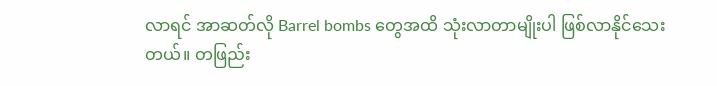လာရင် အာဆတ်လို Barrel bombs တွေအထိ သုံးလာတာမျိုးပါ ဖြစ်လာနိုင်သေးတယ်။ တဖြည်း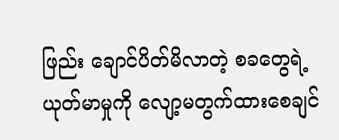ဖြည်း ချောင်ပိတ်မိလာတဲ့ စခတွေရဲ့ ယုတ်မာမှုကို လျော့မတွက်ထားစေချင်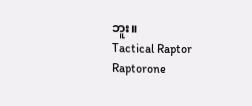ဘူး။
Tactical Raptor
Raptorone